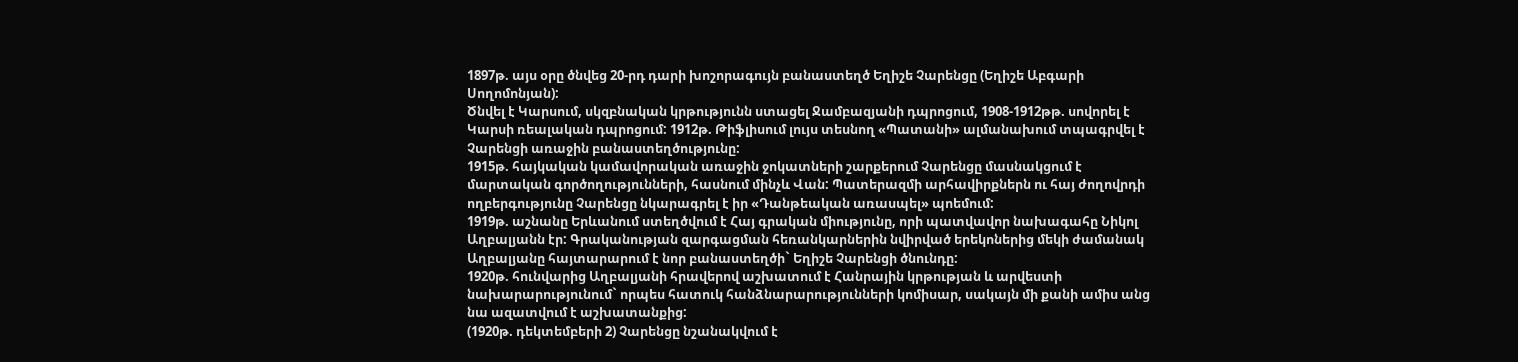1897թ. այս օրը ծնվեց 20-րդ դարի խոշորագույն բանաստեղծ Եղիշե Չարենցը (Եղիշե Աբգարի Սողոմոնյան):
Ծնվել է Կարսում, սկզբնական կրթությունն ստացել Ջամբազյանի դպրոցում, 1908-1912թթ. սովորել է Կարսի ռեալական դպրոցում: 1912թ. Թիֆլիսում լույս տեսնող «Պատանի» ալմանախում տպագրվել է Չարենցի առաջին բանաստեղծությունը:
1915թ. հայկական կամավորական առաջին ջոկատների շարքերում Չարենցը մասնակցում է մարտական գործողությունների, հասնում մինչև Վան: Պատերազմի արհավիրքներն ու հայ ժողովրդի ողբերգությունը Չարենցը նկարագրել է իր «Դանթեական առասպել» պոեմում:
1919թ. աշնանը Երևանում ստեղծվում է Հայ գրական միությունը, որի պատվավոր նախագահը Նիկոլ Աղբալյանն էր: Գրականության զարգացման հեռանկարներին նվիրված երեկոներից մեկի ժամանակ Աղբալյանը հայտարարում է նոր բանաստեղծի` Եղիշե Չարենցի ծնունդը:
1920թ. հունվարից Աղբալյանի հրավերով աշխատում է Հանրային կրթության և արվեստի նախարարությունում` որպես հատուկ հանձնարարությունների կոմիսար, սակայն մի քանի ամիս անց նա ազատվում է աշխատանքից:
(1920թ. դեկտեմբերի 2) Չարենցը նշանակվում է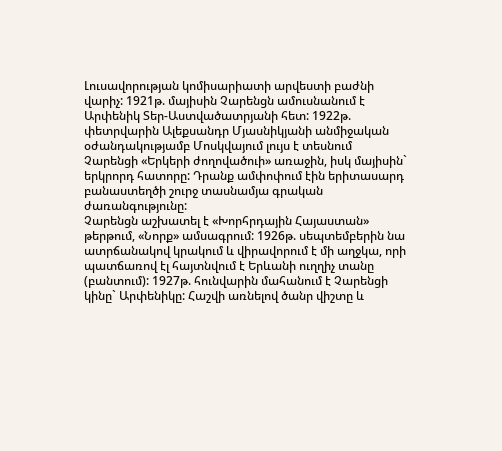Լուսավորության կոմիսարիատի արվեստի բաժնի վարիչ: 1921թ. մայիսին Չարենցն ամուսնանում է Արփենիկ Տեր-Աստվածատրյանի հետ: 1922թ. փետրվարին Ալեքսանդր Մյասնիկյանի անմիջական օժանդակությամբ Մոսկվայում լույս է տեսնում Չարենցի «Երկերի ժողովածուի» առաջին, իսկ մայիսին` երկրորդ հատորը: Դրանք ամփոփում էին երիտասարդ բանաստեղծի շուրջ տասնամյա գրական ժառանգությունը:
Չարենցն աշխատել է «Խորհրդային Հայաստան» թերթում, «Նորք» ամսագրում: 1926թ. սեպտեմբերին նա ատրճանակով կրակում և վիրավորում է մի աղջկա, որի պատճառով էլ հայտնվում է Երևանի ուղղիչ տանը (բանտում): 1927թ. հունվարին մահանում է Չարենցի կինը` Արփենիկը: Հաշվի առնելով ծանր վիշտը և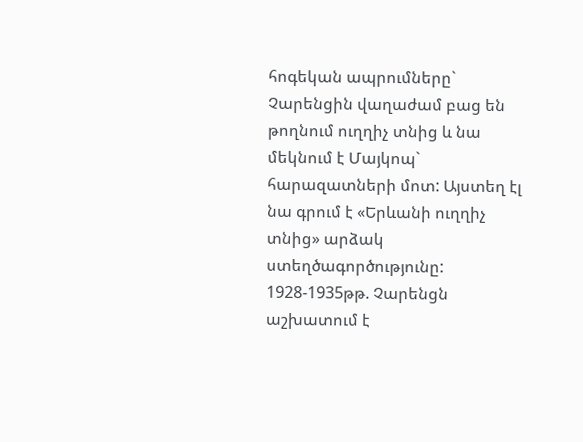հոգեկան ապրումները` Չարենցին վաղաժամ բաց են թողնում ուղղիչ տնից և նա մեկնում է Մայկոպ` հարազատների մոտ: Այստեղ էլ նա գրում է «Երևանի ուղղիչ տնից» արձակ ստեղծագործությունը:
1928-1935թթ. Չարենցն աշխատում է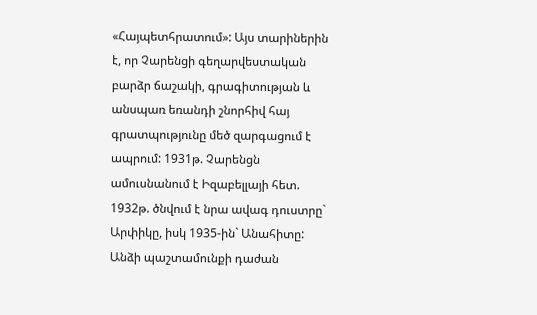«Հայպետհրատում»: Այս տարիներին է, որ Չարենցի գեղարվեստական բարձր ճաշակի, գրագիտության և անսպառ եռանդի շնորհիվ հայ գրատպությունը մեծ զարգացում է ապրում: 1931թ. Չարենցն ամուսնանում է Իզաբելլայի հետ. 1932թ. ծնվում է նրա ավագ դուստրը` Արփիկը, իսկ 1935-ին` Անահիտը:
Անձի պաշտամունքի դաժան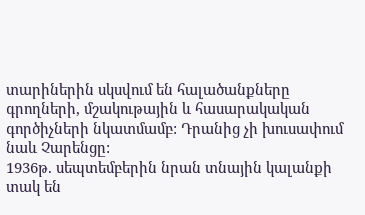տարիներին սկսվում են հալածանքները գրողների, մշակութային և հասարակական գործիչների նկատմամբ: Դրանից չի խուսափում նաև Չարենցը:
1936թ. սեպտեմբերին նրան տնային կալանքի տակ են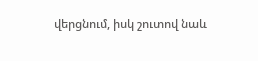վերցնում, իսկ շուտով նաև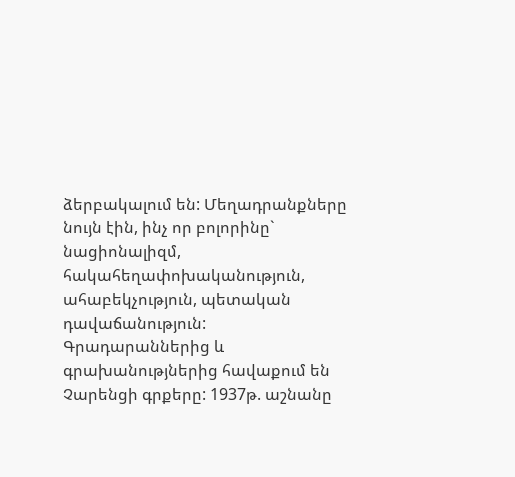ձերբակալում են: Մեղադրանքները նույն էին, ինչ որ բոլորինը` նացիոնալիզմ, հակահեղափոխականություն, ահաբեկչություն, պետական դավաճանություն:
Գրադարաններից և գրախանությներից հավաքում են Չարենցի գրքերը: 1937թ. աշնանը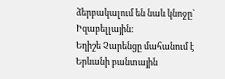ձերբակալում են նաև կնոջը` Իզաբելլային:
Եղիշե Չարենցը մահանում է Երևանի բանտային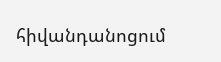հիվանդանոցում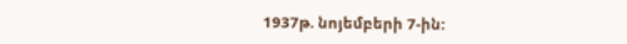1937թ. նոյեմբերի 7-ին: